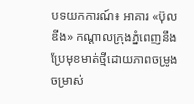បទយកការណ៍៖ អាគារ «ប៊ុលឌីង» កណ្ដាលក្រុងភ្នំពេញនឹងប្រែមុខមាត់ថ្មីដោយភាពចម្រូងចម្រាស់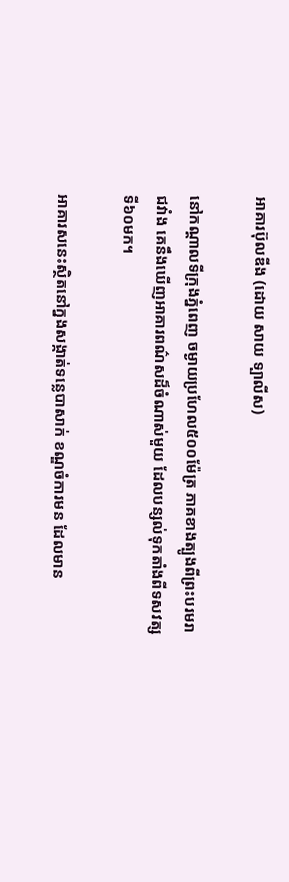អាគារប៊ុលឌីង (ដោយ សាយ ទ្បាលីស)

នៅកណ្ដាលទីក្រុងភ្នំពេញ ចម្ងាយប្រហែល៥០០ម៉ែត្រ ភាគខាងត្បូងពីព្រះបរមរាជវាំង គេនឹងឃើញអាគារពណ៌សដ៏ចំណាស់មួយ ដែលបន្សល់ទុកតាំងពីទសវត្សទី៦០មក។

អាគារសនេះស្ថិតនៅក្នងសង្កាត់ទន្លេបាសាក់ ខណ្ឌចំការមន ដែលមាន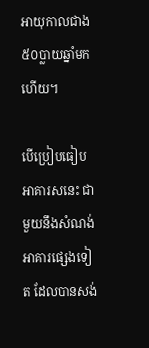អាយុកាលជាង៥០ប្លាយឆ្នាំមកហើយ។

បើប្រៀបធៀបអាគារសនេះ ជាមួយនឹងសំណង់អាគារផ្សេងទៀត ដែលបានសង់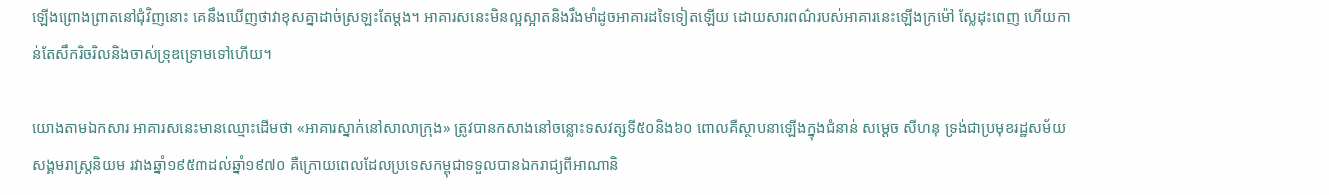ឡើងព្រោងព្រាតនៅជុំវិញនោះ គេនឹងឃើញថាវាខុសគ្នាដាច់ស្រឡះតែម្ដង។ អាគារសនេះមិនល្អស្អាតនិងរឹងមាំដូចអាគារដទៃទៀតឡើយ ដោយសារពណ៌របស់អាគារនេះឡើងក្រម៉ៅ ស្លែដុះពេញ ហើយកាន់តែសឹករិចរិលនិងចាស់ទ្រុឌទ្រោមទៅហើយ។

យោងតាមឯកសារ អាគារសនេះមានឈ្មោះដើមថា «អាគារស្នាក់នៅសាលាក្រុង» ត្រូវបានកសាងនៅចន្លោះទសវត្សទី៥០និង៦០ ពោលគឺស្ថាបនាឡើងក្នុងជំនាន់ សម្ដេច សីហនុ ទ្រង់ជាប្រមុខរដ្ឋសម័យសង្គមរាស្ដ្រនិយម រវាងឆ្នាំ១៩៥៣ដល់ឆ្នាំ១៩៧០ គឺក្រោយពេលដែលប្រទេសកម្ពុជាទទួលបានឯករាជ្យពីអាណានិ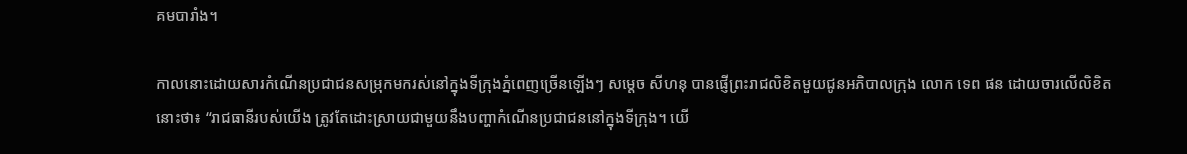គមបារាំង។

កាលនោះដោយសារកំណើនប្រជាជនសម្រុកមករស់នៅក្នុងទីក្រុងភ្នំពេញច្រើនឡើងៗ សម្ដេច សីហនុ បានផ្ញើព្រះរាជលិខិតមួយជូនអភិបាលក្រុង លោក ទេព ផន ដោយចារលើលិខិតនោះថា៖ “រាជធានីរបស់យើង ត្រូវតែដោះស្រាយជាមួយនឹងបញ្ហាកំណើនប្រជាជននៅក្នុងទីក្រុង។ យើ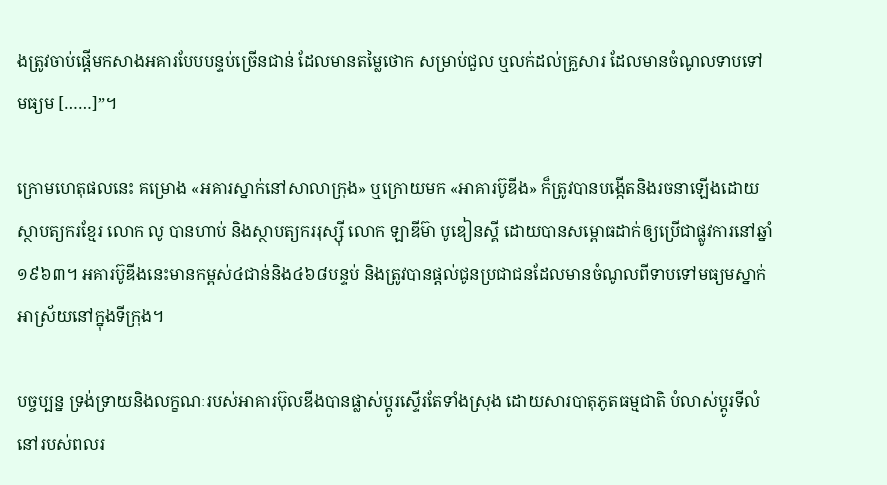ងត្រូវចាប់ផ្តើមកសាងអគារបែបបន្ទប់ច្រើនជាន់ ដែលមានតម្លៃថោក សម្រាប់ជួល ឬលក់ដល់គ្រួសារ ដែលមានចំណូលទាបទៅមធ្យម [……]”។

ក្រោមហេតុផលនេះ គម្រោង «អគារស្នាក់នៅសាលាក្រុង» ឬក្រោយមក «អាគារប៊ូឌីង» ក៏ត្រូវបានបង្កើតនិងរចនាឡើងដោយស្ថាបត្យករខ្មែរ លោក លូ បានហាប់ និងស្ថាបត្យកររុស្ស៊ី លោក ឡាឌីម៊ា បូឌៀនស្គី ដោយបានសម្ពោធដាក់ឲ្យប្រើជាផ្លូវការនៅឆ្នាំ១៩៦៣។ អគារប៊ូឌីងនេះមានកម្ពស់៤ជាន់និង៤៦៨បន្ទប់ និងត្រូវបានផ្តល់ជូនប្រជាជនដែលមានចំណូលពីទាបទៅមធ្យមស្នាក់អាស្រ័យនៅក្នុងទីក្រុង។

បច្ចប្បន្ន ទ្រង់ទ្រាយនិងលក្ខណៈរបស់អាគារប៊ុលឌីងបានផ្លាស់ប្ដូរស្ទើរតែទាំងស្រុង ដោយសារបាតុភូតធម្មជាតិ បំលាស់ប្ដូរទីលំនៅរបស់ពលរ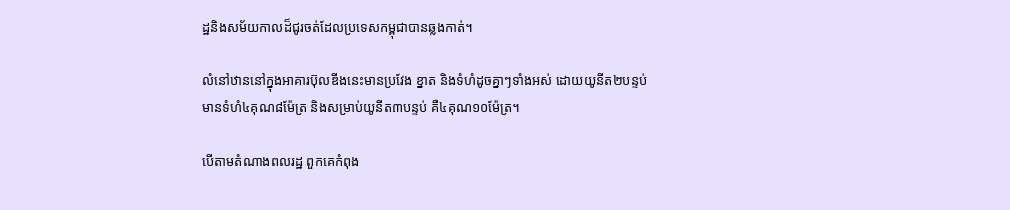ដ្ឋនិងសម័យកាលដ៏ជូរចត់ដែលប្រទេសកម្ពុជាបានឆ្លងកាត់។

លំនៅឋាននៅក្នុងអាគារប៊ុលឌីងនេះមានប្រវែង ខ្នាត និងទំហំដូចគ្នាៗទាំងអស់ ដោយយូនីត២បន្ទប់ មានទំហំ៤គុណ៨ម៉ែត្រ និងសម្រាប់យូនីត៣បន្ទប់ គឺ៤គុណ១០ម៉ែត្រ។

បើតាមតំណាងពលរដ្ឋ ពួកគេកំពុង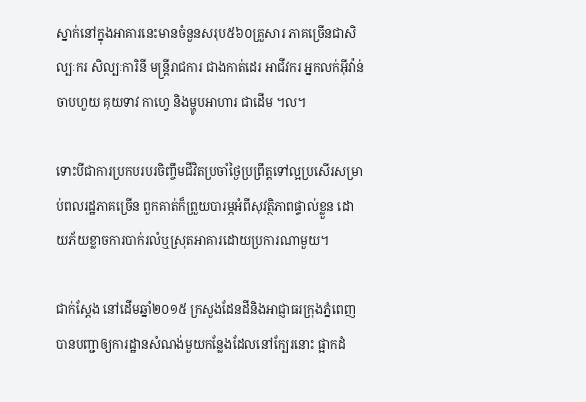ស្នាក់នៅក្នុងអាគារនេះមានចំនួនសរុប៥៦០គ្រួសារ ភាគច្រើនជាសិល្បៈករ សិល្បៈការិនី មន្ដ្រីរាជការ ជាងកាត់ដេរ អាជីវករ អ្នកលក់អ៊ីវ៉ាន់ចាបហួយ គុយទាវ កាហ្វេ និងម្ហូបអាហារ ជាដើម ។ល។

ទោះបីជាការប្រកបរបរចិញ្ចឹមជីវិតប្រចាំថ្ងៃប្រព្រឹត្តទៅល្អប្រសើរសម្រាប់ពលរដ្ឋភាគច្រើន ពួកគាត់ក៏ព្រួយបារម្ភអំពីសុវត្ថិភាពផ្ទាល់ខ្លួន ដោយភ័យខ្លាចការបាក់រលំឬស្រុតអាគារដោយប្រការណាមួយ។

ជាក់ស្ដែង នៅដើមឆ្នាំ២០១៥ ក្រសួងដែនដីនិងអាជ្ញាធរក្រុងភ្នំពេញ បានបញ្ជាឲ្យការដ្ឋានសំណង់មួយកន្លែងដែលនៅក្បែរនោះ ផ្អាកដំ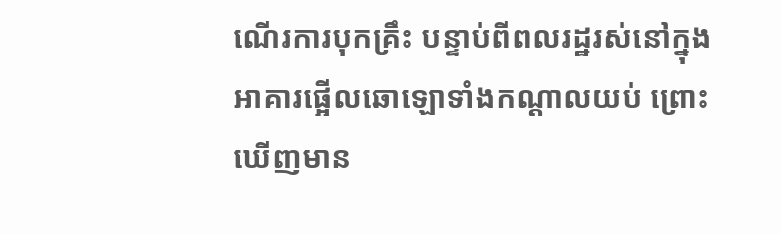ណើរការបុកគ្រឹះ បន្ទាប់ពីពលរដ្ឋរស់នៅក្នុងអាគារផ្អើលឆោឡោទាំងកណ្ដាលយប់ ព្រោះឃើញមាន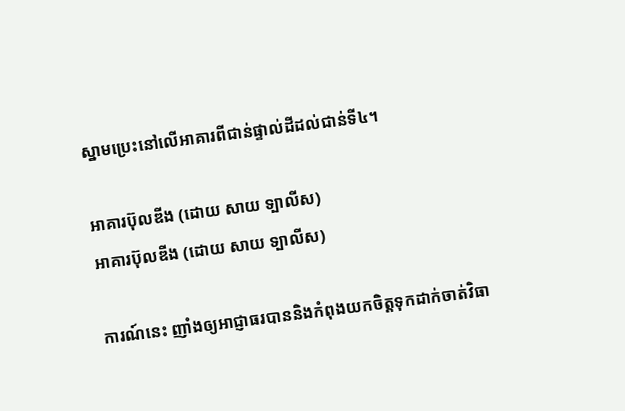ស្នាមប្រេះនៅលើអាគារពីជាន់ផ្ទាល់ដីដល់ជាន់ទី៤។

អាគារប៊ុលឌីង (ដោយ សាយ ទ្បាលីស)
អាគារប៊ុលឌីង (ដោយ សាយ ទ្បាលីស)

ការណ៍នេះ ញាំងឲ្យអាជ្ញាធរបាននិងកំពុងយកចិត្តទុកដាក់ចាត់វិធា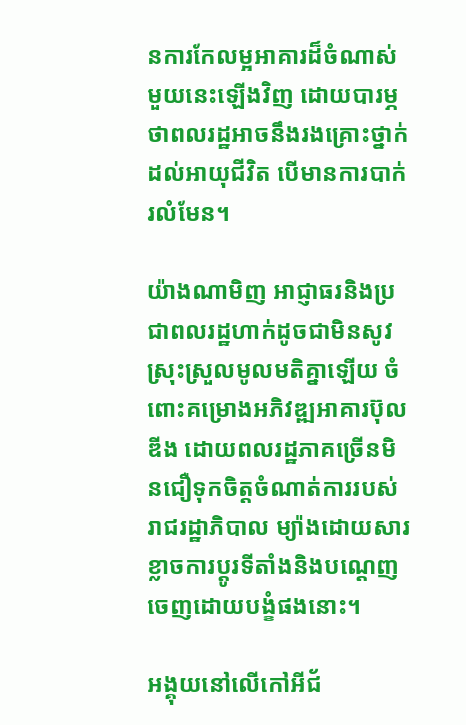នការកែលម្អអាគារដ៏ចំណាស់មួយនេះឡើងវិញ ដោយបារម្ភថាពលរដ្ឋអាចនឹងរងគ្រោះថ្នាក់ដល់អាយុជីវិត បើមានការបាក់រលំមែន។

យ៉ាងណាមិញ អាជ្ញាធរនិងប្រជាពលរដ្ឋហាក់ដូចជាមិនសូវស្រុះស្រួលមូលមតិគ្នាឡើយ ចំពោះគម្រោងអភិវឌ្ឍអាគារប៊ុលឌីង ដោយពលរដ្ឋភាគច្រើនមិនជឿទុកចិត្តចំណាត់ការរបស់រាជរដ្ឋាភិបាល ម្យ៉ាងដោយសារខ្លាចការប្ដូរទីតាំងនិងបណ្ដេញចេញដោយបង្ខំផងនោះ។

អង្គុយនៅលើកៅអីជ័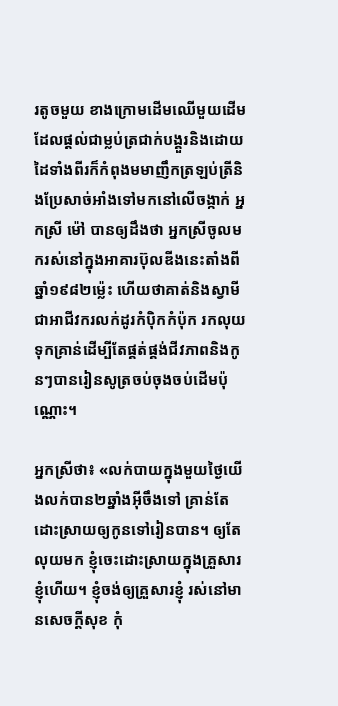រតូចមួយ ខាងក្រោមដើមឈើមួយដើមដែលផ្ដល់ជាម្លប់ត្រជាក់បង្គួរនិងដោយដៃទាំងពីរក៏កំពុងមមាញឹកត្រឡប់ត្រីនិងប្រែសាច់អាំងទៅមកនៅលើចង្កាក់ អ្នកស្រី ម៉ៅ បានឲ្យដឹងថា អ្នកស្រីចូលមករស់នៅក្នុងអាគារប៊ុលឌីងនេះតាំងពីឆ្នាំ១៩៨២ម្ល៉េះ ហើយថាគាត់និងស្វាមី ជាអាជីវករលក់ដូរកំប៉ិកកំប៉ុក រកលុយទុកគ្រាន់ដើម្បីតែផ្គត់ផ្គង់ជីវភាពនិងកូនៗបានរៀនសូត្រចប់ចុងចប់ដើមប៉ុណ្ណោះ។

អ្នកស្រីថា៖ «លក់បាយក្នុងមួយថ្ងៃយើងលក់បាន២ឆ្នាំងអ៊ីចឹងទៅ គ្រាន់តែដោះស្រាយឲ្យកូនទៅរៀនបាន។ ឲ្យតែលុយមក ខ្ញុំចេះដោះស្រាយក្នុងគ្រួសារខ្ញុំហើយ។ ខ្ញុំចង់ឲ្យគ្រួសារខ្ញុំ រស់នៅមានសេចក្ដីសុខ កុំ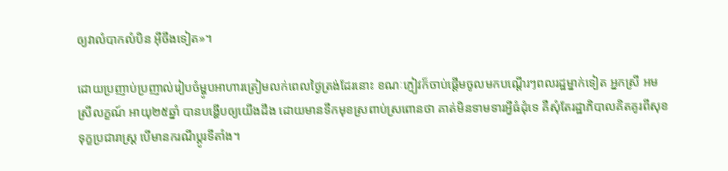ឲ្យវាលំបាកលំបិន អ៊ីចឹងទៀត»។

ដោយប្រញាប់ប្រញាល់រៀបចំម្ហូបអាហារត្រៀមលក់ពេលថ្ងៃត្រង់ដែរនោះ ខណៈភ្ញៀវក៏ចាប់ផ្ដើមចូលមកបណ្ដើរៗពលរដ្ឋម្នាក់ទៀត អ្នកស្រី អម ស្រីលក្ខណ៍ អាយុ២៥ឆ្នាំ បានបង្ហើបឲ្យយើងដឹង ដោយមានទឹកមុខស្រពាប់ស្រពោនថា គាត់មិនទាមទារអ្វីធំដុំទេ គឺសុំតែរដ្ឋាភិបាលគិតគូរពីសុខទុក្ខប្រជារាស្ដ្រ បើមានករណីប្ដូរទីតាំង។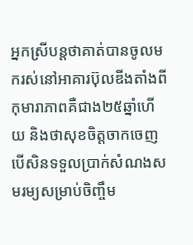អ្នកស្រីបន្ដថាគាត់បានចូលមករស់នៅអាគារប៊ុលឌីងតាំងពីកុមារាភាពគឺជាង២៥ឆ្នាំហើយ និងថាសុខចិត្តចាកចេញ បើសិនទទួលប្រាក់សំណងសមរម្យសម្រាប់ចិញ្ចឹម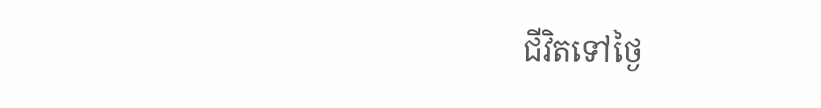ជីវិតទៅថ្ងៃ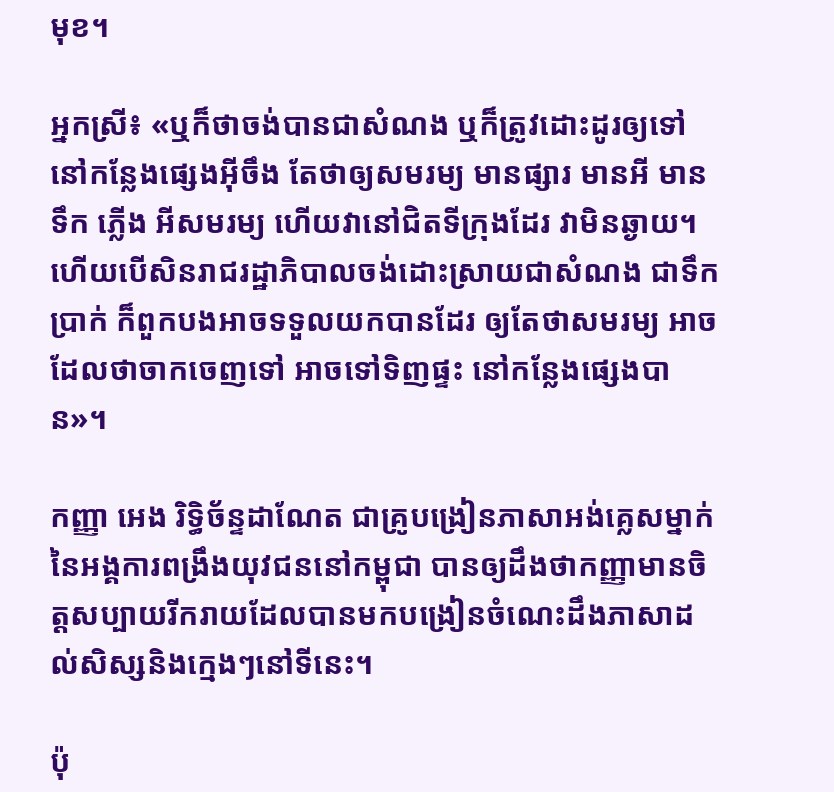មុខ។

អ្នកស្រី៖ «ឬក៏ថាចង់បានជាសំណង ឬក៏ត្រូវដោះដូរឲ្យទៅនៅកន្លែងផ្សេងអ៊ីចឹង តែថាឲ្យសមរម្យ មានផ្សារ មានអី មានទឹក ភ្លើង អីសមរម្យ ហើយវានៅជិតទីក្រុងដែរ វាមិនឆ្ងាយ។ ហើយបើសិនរាជរដ្ឋាភិបាលចង់ដោះស្រាយជាសំណង ជាទឹកប្រាក់ ក៏ពួកបងអាចទទួលយកបានដែរ ឲ្យតែថាសមរម្យ អាចដែលថាចាកចេញទៅ អាចទៅទិញផ្ទះ នៅកន្លែងផ្សេងបាន»។

កញ្ញា អេង រិទ្ធិច័ន្ទដាណែត ជាគ្រូបង្រៀនភាសាអង់គ្លេសម្នាក់នៃអង្គការពង្រឹងយុវជននៅកម្ពុជា បានឲ្យដឹងថាកញ្ញាមានចិត្តសប្បាយរីករាយដែលបានមកបង្រៀនចំណេះដឹងភាសាដល់សិស្សនិងក្មេងៗនៅទីនេះ។

ប៉ុ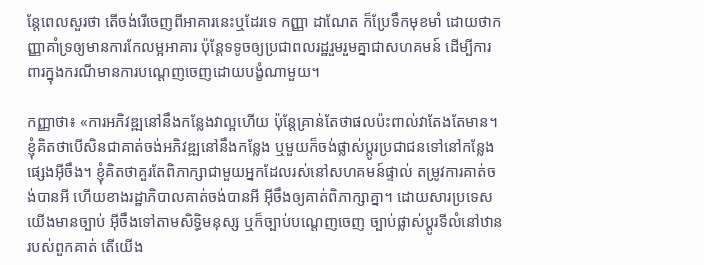ន្តែពេលសួរថា តើចង់រើចេញពីអាគារនេះឬដែរទេ កញ្ញា ដាណែត ក៏ប្រែទឹកមុខមាំ ដោយថាកញ្ញាគាំទ្រឲ្យមានការកែលម្អអាគារ ប៉ុន្តែទទូចឲ្យប្រជាពលរដ្ឋរួមរួមគ្នាជាសហគមន៍ ដើម្បីការពារក្នុងករណីមានការបណ្ដេញចេញដោយបង្ខំណាមួយ។

កញ្ញាថា៖ «ការអភិវឌ្ឍនៅនឹងកន្លែងវាល្អហើយ ប៉ុន្តែគ្រាន់តែថាផលប៉ះពាល់វាតែងតែមាន។ ខ្ញុំគិតថាបើសិនជាគាត់ចង់អភិវឌ្ឍនៅនឹងកន្លែង ឬមួយក៏ចង់ផ្លាស់ប្ដូរប្រជាជនទៅនៅកន្លែងផ្សេងអ៊ីចឹង។ ខ្ញុំគិតថាគួរតែពិភាក្សាជាមួយអ្នកដែលរស់នៅសហគមន៍ផ្ទាល់ តម្រូវការគាត់ចង់បានអី ហើយខាងរដ្ឋាភិបាលគាត់ចង់បានអី អ៊ីចឹងឲ្យគាត់ពិភាក្សាគ្នា។ ដោយសារប្រទេសយើងមានច្បាប់ អ៊ីចឹងទៅតាមសិទ្ធិមនុស្ស ឬក៏ច្បាប់បណ្ដេញចេញ ច្បាប់ផ្លាស់ប្ដូរទីលំនៅឋានរបស់ពួកគាត់ តើយើង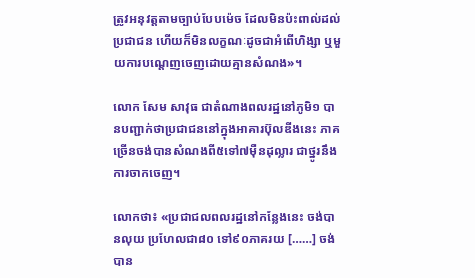ត្រូវអនុវត្តតាមច្បាប់បែបម៉េច ដែលមិនប៉ះពាល់ដល់ប្រជាជន ហើយក៏មិនលក្ខណៈដូចជាអំពើហិង្សា ឬមួយការបណ្ដេញចេញដោយគ្មានសំណង»។

លោក សែម សាវុធ ជាតំណាងពលរដ្ឋនៅភូមិ១ បានបញ្ជាក់ថាប្រជាជននៅក្នុងអាគារប៊ុលឌីងនេះ ភាគច្រើនចង់បានសំណងពី៥ទៅ៧ម៉ឺនដុល្លារ ជាថ្នូរនឹងការចាកចេញ។

លោកថា៖ «ប្រជាជលពលរដ្ឋនៅកន្លែងនេះ ចង់បានលុយ ប្រហែលជា៨០ ទៅ៩០ភាគរយ [……] ចង់បាន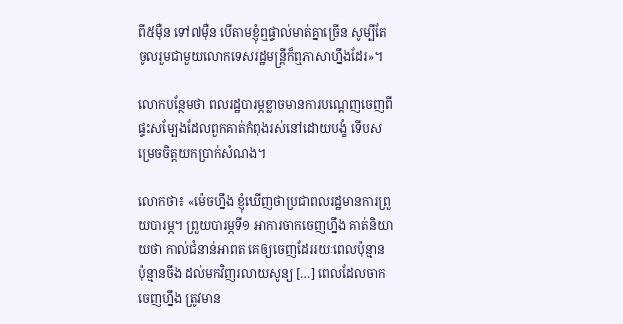ពី៥ម៉ឺន ទៅ៧ម៉ឺន បើតាមខ្ញុំឮផ្ទាល់មាត់គ្នាច្រើន សូម្បីតែចូលរួមជាមួយលោកទេសរដ្ឋមន្ដ្រីក៏ឮភាសាហ្នឹងដែរ»។

លោកបន្ថែមថា ពលរដ្ឋបារម្ភខ្លាចមានការបណ្ដេញចេញពីផ្ទះសម្បែងដែលពួកគាត់កំពុងរស់នៅដោយបង្ខំ ទើបសម្រេចចិត្តយកប្រាក់សំណង។

លោកថា៖ «ម៉េចហ្នឹង ខ្ញុំឃើញថាប្រជាពលរដ្ឋមានការព្រួយបារម្ភ។ ព្រួយបារម្ភទី១ អាការចាកចេញហ្នឹង គាត់និយាយថា កាល់ជំនាន់អាពត គេឲ្យចេញដែររយៈពេលប៉ុន្មាន ប៉ុន្មានចឹង ដល់មកវិញរលាយសូន្យ […] ពេលដែលចាកចេញហ្នឹង ត្រូវមាន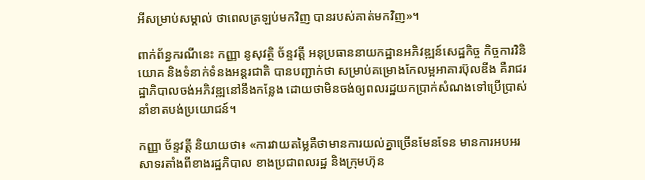អីសម្រាប់សម្គាល់ ថាពេលត្រឡប់មកវិញ បានរបស់គាត់មកវិញ»។

ពាក់ព័ន្ធករណីនេះ កញ្ញា នូសុវត្ថិ ច័ន្ទវត្ដី អនុប្រធាននាយកដ្ឋានអភិវឌ្ឍន៍សេដ្ឋកិច្ច កិច្ចការវិនិយោគ និងទំនាក់ទំនងអន្ដរជាតិ បានបញ្ជាក់ថា សម្រាប់គម្រោងកែលម្អអាគារប៊ុលឌីង គឺរាជរដ្ឋាភិបាលចង់អភិវឌ្ឍនៅនឹងកន្លែង ដោយថាមិនចង់ឲ្យពលរដ្ឋយកប្រាក់សំណងទៅប្រើប្រាស់នាំខាតបង់ប្រយោជន៍។

កញ្ញា ច័ន្ទវត្ដី និយាយថា៖ «ការវាយតម្លៃគឺថាមានការយល់គ្នាច្រើនមែនទែន មានការអបអរសាទរតាំងពីខាងរដ្ឋភិបាល ខាងប្រជាពលរដ្ឋ និងក្រុមហ៊ុន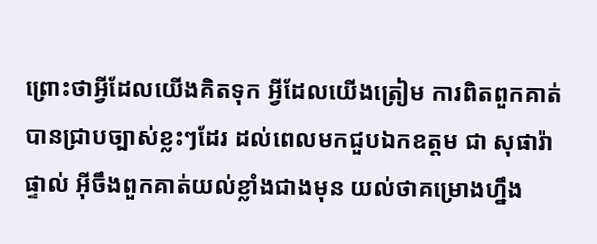ព្រោះថាអ្វីដែលយើងគិតទុក អ្វីដែលយើងត្រៀម ការពិតពួកគាត់បានជ្រាបច្បាស់ខ្លះៗដែរ ដល់ពេលមកជួបឯកឧត្តម ជា សុផារ៉ា ផ្ទាល់ អ៊ីចឹងពួកគាត់យល់ខ្លាំងជាងមុន យល់ថាគម្រោងហ្នឹង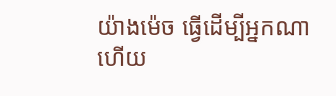យ៉ាងម៉េច ធ្វើដើម្បីអ្នកណា ហើយ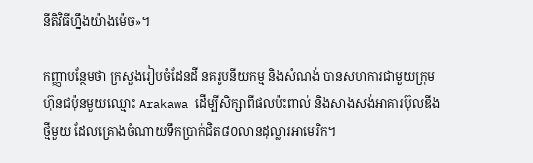នីតិវិធីហ្នឹងយ៉ាងម៉េច»។

កញ្ញាបន្ថែមថា ក្រសួងរៀបចំដែនដី នគរូបនីយកម្ម និងសំណង់ បានសហការជាមួយក្រុមហ៊ុនជប៉ុនមួយឈ្មោះ Arakawa ដើម្បីសិក្សាពីផលប៉ះពាល់ និងសាងសង់អាគារប៊ុលឌីងថ្មីមួយ ដែលគ្រោងចំណាយទឹកប្រាក់ជិត៨០លានដុល្លារអាមេរិក។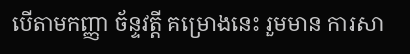បើតាមកញ្ញា ច័ន្ទវត្តី គម្រោងនេះ រួមមាន ការសា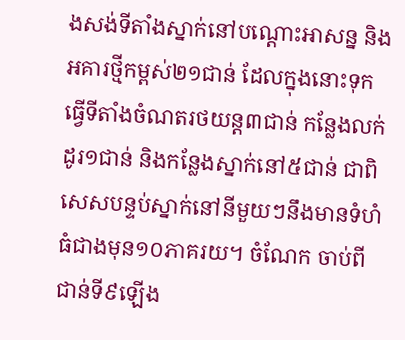ងសង់ទីតាំងស្នាក់នៅបណ្តោះអាសន្ន និងអគារថ្មីកម្ពស់២១ជាន់ ដែលក្នុងនោះទុកធ្វើទីតាំងចំណតរថយន្ដ៣ជាន់ កន្លែងលក់ដូរ១ជាន់ និងកន្លែងស្នាក់នៅ៥ជាន់ ជាពិសេសបន្ទប់ស្នាក់នៅនីមួយៗនឹងមានទំហំធំជាងមុន១០ភាគរយ។ ចំណែក ចាប់ពីជាន់ទី៩ឡើង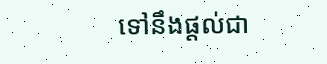ទៅនឹងផ្តល់ជា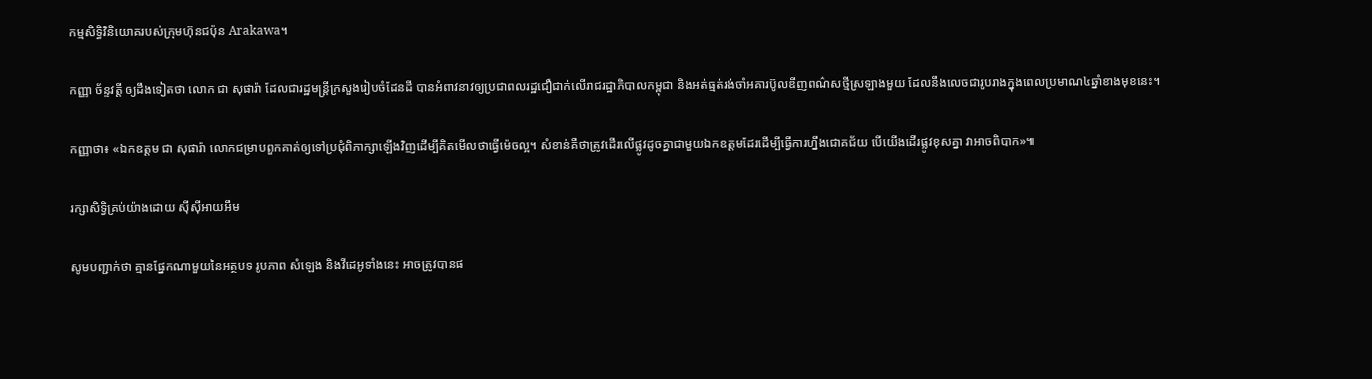កម្មសិទ្ធិវិនិយោគរបស់ក្រុមហ៊ុនជប៉ុន Arakawa។

កញ្ញា ច័ន្ទវត្តី ឲ្យដឹងទៀតថា លោក ជា សុផារ៉ា ដែលជារដ្ឋមន្ដ្រីក្រសួងរៀបចំដែនដី បានអំពាវនាវឲ្យប្រជាពលរដ្ឋជឿជាក់លើរាជរដ្ឋាភិបាលកម្ពុជា និងអត់ធ្មត់រង់ចាំអគារប៊ូលឌីញពណ៌សថ្មីស្រឡាងមួយ ដែលនឹងលេចជារូបរាងក្នុងពេលប្រមាណ៤ឆ្នាំខាងមុខនេះ។

កញ្ញាថា៖ «ឯកឧត្តម ជា សុផារ៉ា លោកជម្រាបពួកគាត់ឲ្យទៅប្រជុំពិភាក្សាឡើងវិញដើម្បីគិតមើលថាធ្វើម៉េចល្អ។ សំខាន់គឺថាត្រូវដើរលើផ្លូវដូចគ្នាជាមួយឯកឧត្តមដែរដើម្បីធ្វើការហ្នឹងជោគជ័យ បើយើងដើរផ្លូវខុសគ្នា វាអាចពិបាក»៕

រក្សាសិទ្វិគ្រប់យ៉ាងដោយ ស៊ីស៊ីអាយអឹម

សូមបញ្ជាក់ថា គ្មានផ្នែកណាមួយនៃអត្ថបទ រូបភាព សំឡេង និងវីដេអូទាំងនេះ អាចត្រូវបានផ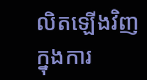លិតឡើងវិញក្នុងការ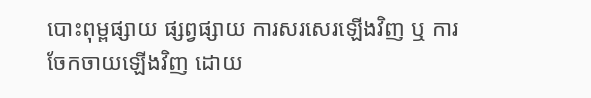បោះពុម្ពផ្សាយ ផ្សព្វផ្សាយ ការសរសេរឡើងវិញ ឬ ការចែកចាយឡើងវិញ ដោយ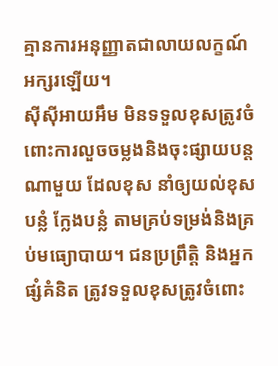គ្មានការអនុញ្ញាតជាលាយលក្ខណ៍អក្សរឡើយ។
ស៊ីស៊ីអាយអឹម មិនទទួលខុសត្រូវចំពោះការលួចចម្លងនិងចុះផ្សាយបន្តណាមួយ ដែលខុស នាំឲ្យយល់ខុស បន្លំ ក្លែងបន្លំ តាមគ្រប់ទម្រង់និងគ្រប់មធ្យោបាយ។ ជនប្រព្រឹត្តិ និងអ្នកផ្សំគំនិត ត្រូវទទួលខុសត្រូវចំពោះ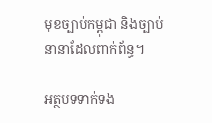មុខច្បាប់កម្ពុជា និងច្បាប់នានាដែលពាក់ព័ន្ធ។

អត្ថបទទាក់ទង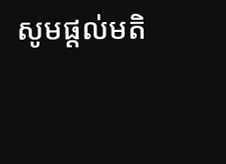សូមផ្ដល់មតិ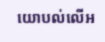យោបល់លើអ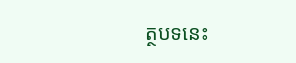ត្ថបទនេះ